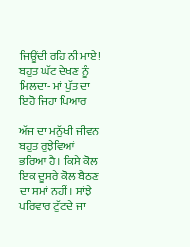ਜਿਊਂਦੀ ਰਹਿ ਨੀ ਮਾਏ! ਬਹੁਤ ਘੱਟ ਦੇਖਣ ਨੂੰ ਮਿਲਦਾ- ਮਾਂ ਪੁੱਤ ਦਾ ਇਹੋ ਜਿਹਾ ਪਿਆਰ

ਅੱਜ ਦਾ ਮਨੁੱਖੀ ਜੀਵਨ ਬਹੁਤ ਰੁਝੇਵਿਆਂ ਭਰਿਆ ਹੈ। ਕਿਸੇ ਕੋਲ ਇਕ ਦੂਸਰੇ ਕੋਲ ਬੈਠਣ ਦਾ ਸਮਾਂ ਨਹੀਂ। ਸਾਂਝੇ ਪਰਿਵਾਰ ਟੁੱਟਦੇ ਜਾ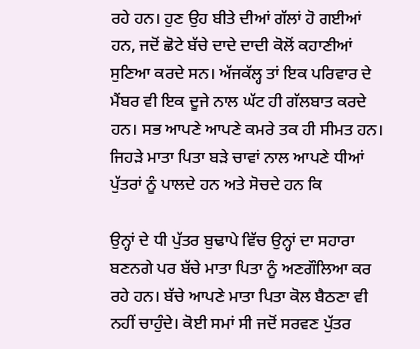ਰਹੇ ਹਨ। ਹੁਣ ਉਹ ਬੀਤੇ ਦੀਆਂ ਗੱਲਾਂ ਹੋ ਗਈਆਂ ਹਨ, ਜਦੋਂ ਛੋਟੇ ਬੱਚੇ ਦਾਦੇ ਦਾਦੀ ਕੋਲੋਂ ਕਹਾਣੀਆਂ ਸੁਣਿਆ ਕਰਦੇ ਸਨ। ਅੱਜਕੱਲ੍ਹ ਤਾਂ ਇਕ ਪਰਿਵਾਰ ਦੇ ਮੈਂਬਰ ਵੀ ਇਕ ਦੂਜੇ ਨਾਲ ਘੱਟ ਹੀ ਗੱਲਬਾਤ ਕਰਦੇ ਹਨ। ਸਭ ਆਪਣੇ ਆਪਣੇ ਕਮਰੇ ਤਕ ਹੀ ਸੀਮਤ ਹਨ। ਜਿਹੜੇ ਮਾਤਾ ਪਿਤਾ ਬੜੇ ਚਾਵਾਂ ਨਾਲ ਆਪਣੇ ਧੀਆਂ ਪੁੱਤਰਾਂ ਨੂੰ ਪਾਲਦੇ ਹਨ ਅਤੇ ਸੋਚਦੇ ਹਨ ਕਿ

ਉਨ੍ਹਾਂ ਦੇ ਧੀ ਪੁੱਤਰ ਬੁਢਾਪੇ ਵਿੱਚ ਉਨ੍ਹਾਂ ਦਾ ਸਹਾਰਾ ਬਣਨਗੇ ਪਰ ਬੱਚੇ ਮਾਤਾ ਪਿਤਾ ਨੂੰ ਅਣਗੌਲਿਆ ਕਰ ਰਹੇ ਹਨ। ਬੱਚੇ ਆਪਣੇ ਮਾਤਾ ਪਿਤਾ ਕੋਲ ਬੈਠਣਾ ਵੀ ਨਹੀਂ ਚਾਹੁੰਦੇ। ਕੋਈ ਸਮਾਂ ਸੀ ਜਦੋਂ ਸਰਵਣ ਪੁੱਤਰ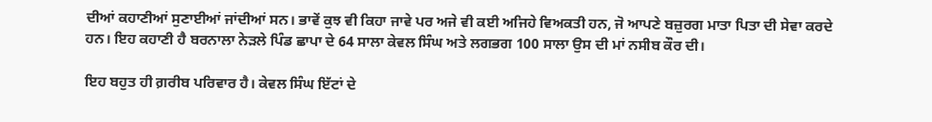ਦੀਆਂ ਕਹਾਣੀਆਂ ਸੁਣਾਈਆਂ ਜਾਂਦੀਆਂ ਸਨ। ਭਾਵੇਂ ਕੁਝ ਵੀ ਕਿਹਾ ਜਾਵੇ ਪਰ ਅਜੇ ਵੀ ਕਈ ਅਜਿਹੇ ਵਿਅਕਤੀ ਹਨ, ਜੋ ਆਪਣੇ ਬਜ਼ੁਰਗ ਮਾਤਾ ਪਿਤਾ ਦੀ ਸੇਵਾ ਕਰਦੇ ਹਨ। ਇਹ ਕਹਾਣੀ ਹੈ ਬਰਨਾਲਾ ਨੇੜਲੇ ਪਿੰਡ ਛਾਪਾ ਦੇ 64 ਸਾਲਾ ਕੇਵਲ ਸਿੰਘ ਅਤੇ ਲਗਭਗ 100 ਸਾਲਾ ਉਸ ਦੀ ਮਾਂ ਨਸੀਬ ਕੌਰ ਦੀ।

ਇਹ ਬਹੁਤ ਹੀ ਗ਼ਰੀਬ ਪਰਿਵਾਰ ਹੈ। ਕੇਵਲ ਸਿੰਘ ਇੱਟਾਂ ਦੇ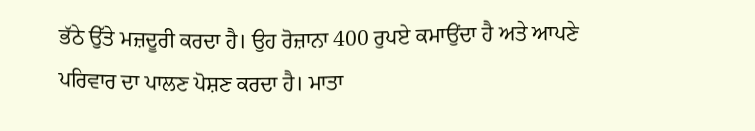ਭੱਠੇ ਉੱਤੇ ਮਜ਼ਦੂਰੀ ਕਰਦਾ ਹੈ। ਉਹ ਰੋਜ਼ਾਨਾ 400 ਰੁਪਏ ਕਮਾਉਂਦਾ ਹੈ ਅਤੇ ਆਪਣੇ ਪਰਿਵਾਰ ਦਾ ਪਾਲਣ ਪੋਸ਼ਣ ਕਰਦਾ ਹੈ। ਮਾਤਾ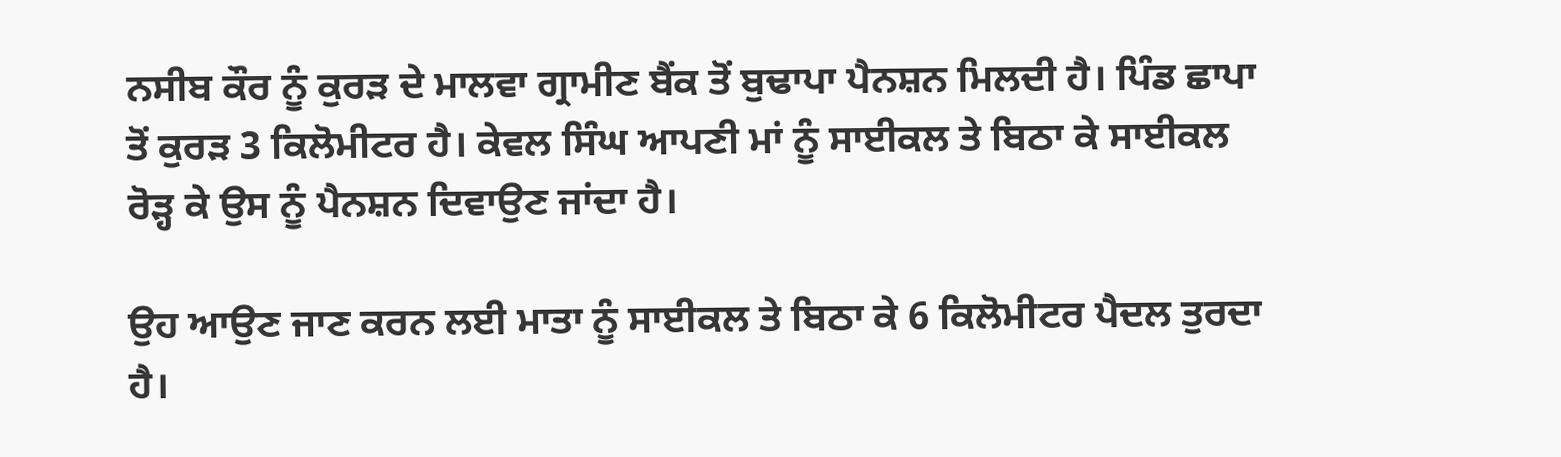ਨਸੀਬ ਕੌਰ ਨੂੰ ਕੁਰੜ ਦੇ ਮਾਲਵਾ ਗ੍ਰਾਮੀਣ ਬੈਂਕ ਤੋਂ ਬੁਢਾਪਾ ਪੈਨਸ਼ਨ ਮਿਲਦੀ ਹੈ। ਪਿੰਡ ਛਾਪਾ ਤੋਂ ਕੁਰੜ 3 ਕਿਲੋਮੀਟਰ ਹੈ। ਕੇਵਲ ਸਿੰਘ ਆਪਣੀ ਮਾਂ ਨੂੰ ਸਾਈਕਲ ਤੇ ਬਿਠਾ ਕੇ ਸਾਈਕਲ ਰੋੜ੍ਹ ਕੇ ਉਸ ਨੂੰ ਪੈਨਸ਼ਨ ਦਿਵਾਉਣ ਜਾਂਦਾ ਹੈ।

ਉਹ ਆਉਣ ਜਾਣ ਕਰਨ ਲਈ ਮਾਤਾ ਨੂੰ ਸਾਈਕਲ ਤੇ ਬਿਠਾ ਕੇ 6 ਕਿਲੋਮੀਟਰ ਪੈਦਲ ਤੁਰਦਾ ਹੈ।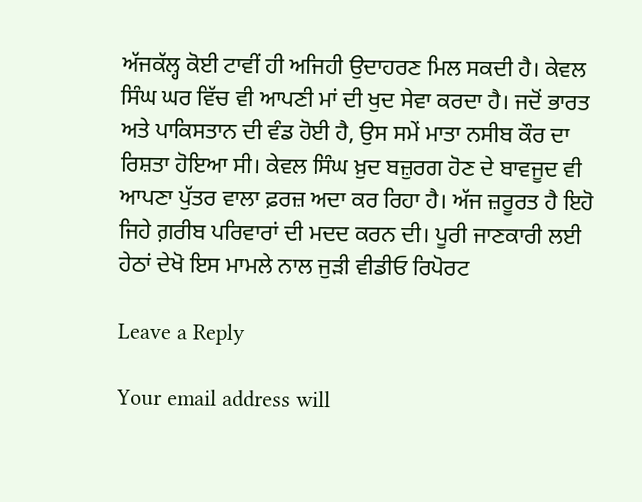ਅੱਜਕੱਲ੍ਹ ਕੋਈ ਟਾਵੀਂ ਹੀ ਅਜਿਹੀ ਉਦਾਹਰਣ ਮਿਲ ਸਕਦੀ ਹੈ। ਕੇਵਲ ਸਿੰਘ ਘਰ ਵਿੱਚ ਵੀ ਆਪਣੀ ਮਾਂ ਦੀ ਖੁਦ ਸੇਵਾ ਕਰਦਾ ਹੈ। ਜਦੋਂ ਭਾਰਤ ਅਤੇ ਪਾਕਿਸਤਾਨ ਦੀ ਵੰਡ ਹੋਈ ਹੈ, ਉਸ ਸਮੇਂ ਮਾਤਾ ਨਸੀਬ ਕੌਰ ਦਾ ਰਿਸ਼ਤਾ ਹੋਇਆ ਸੀ। ਕੇਵਲ ਸਿੰਘ ਖ਼ੁਦ ਬਜ਼ੁਰਗ ਹੋਣ ਦੇ ਬਾਵਜੂਦ ਵੀ ਆਪਣਾ ਪੁੱਤਰ ਵਾਲਾ ਫ਼ਰਜ਼ ਅਦਾ ਕਰ ਰਿਹਾ ਹੈ। ਅੱਜ ਜ਼ਰੂਰਤ ਹੈ ਇਹੋ ਜਿਹੇ ਗ਼ਰੀਬ ਪਰਿਵਾਰਾਂ ਦੀ ਮਦਦ ਕਰਨ ਦੀ। ਪੂਰੀ ਜਾਣਕਾਰੀ ਲਈ ਹੇਠਾਂ ਦੇਖੋ ਇਸ ਮਾਮਲੇ ਨਾਲ ਜੁੜੀ ਵੀਡੀਓ ਰਿਪੋਰਟ

Leave a Reply

Your email address will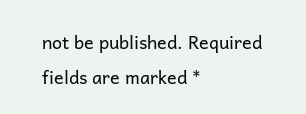not be published. Required fields are marked *